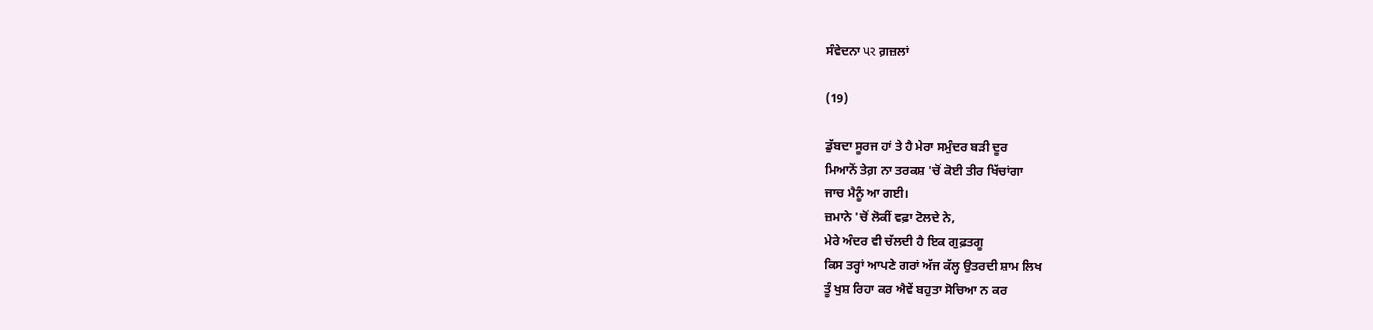ਸੰਵੇਦਨਾ પર ਗ਼ਜ਼ਲਾਂ

(19)

ਡੁੱਬਦਾ ਸੂਰਜ ਹਾਂ ਤੇ ਹੈ ਮੇਰਾ ਸਮੁੰਦਰ ਬੜੀ ਦੂਰ
ਮਿਆਨੋਂ ਤੇਗ਼ ਨਾ ਤਰਕਸ਼ 'ਚੋਂ ਕੋਈ ਤੀਰ ਖਿੱਚਾਂਗਾ
ਜਾਚ ਮੈਨੂੰ ਆ ਗਈ।
ਜ਼ਮਾਨੇ 'ਚੋਂ ਲੋਕੀਂ ਵਫ਼ਾ ਟੋਲਦੇ ਨੇ,
ਮੇਰੇ ਅੰਦਰ ਵੀ ਚੱਲਦੀ ਹੈ ਇਕ ਗੁਫ਼ਤਗੂ
ਕਿਸ ਤਰ੍ਹਾਂ ਆਪਣੇ ਗਰਾਂ ਅੱਜ ਕੱਲ੍ਹ ਉਤਰਦੀ ਸ਼ਾਮ ਲਿਖ
ਤੂੰ ਖੁਸ਼ ਰਿਹਾ ਕਰ ਐਵੇਂ ਬਹੁਤਾ ਸੋਚਿਆ ਨ ਕਰ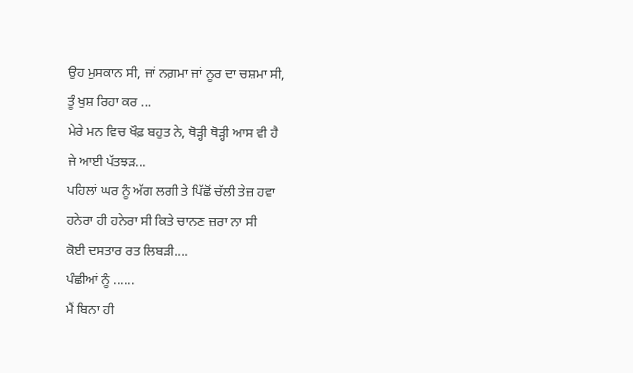ਉਹ ਮੁਸਕਾਨ ਸੀ, ਜਾਂ ਨਗ਼ਮਾ ਜਾਂ ਨੂਰ ਦਾ ਚਸ਼ਮਾ ਸੀ,
ਤੂੰ ਖੁਸ਼ ਰਿਹਾ ਕਰ ...
ਮੇਰੇ ਮਨ ਵਿਚ ਖੌਫ਼ ਬਹੁਤ ਨੇ, ਥੋੜ੍ਹੀ ਥੋੜ੍ਹੀ ਆਸ ਵੀ ਹੈ
ਜੇ ਆਈ ਪੱਤਝੜ...
ਪਹਿਲਾਂ ਘਰ ਨੂੰ ਅੱਗ ਲਗੀ ਤੇ ਪਿੱਛੋਂ ਚੱਲੀ ਤੇਜ਼ ਹਵਾ
ਹਨੇਰਾ ਹੀ ਹਨੇਰਾ ਸੀ ਕਿਤੇ ਚਾਨਣ ਜ਼ਰਾ ਨਾ ਸੀ
ਕੋਈ ਦਸਤਾਰ ਰਤ ਲਿਬੜੀ....
ਪੰਛੀਆਂ ਨੂੰ ......
ਮੈਂ ਬਿਨਾ ਹੀ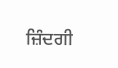ਜ਼ਿੰਦਗੀ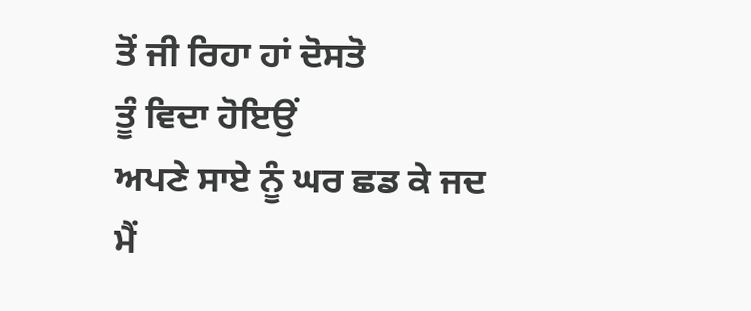ਤੋਂ ਜੀ ਰਿਹਾ ਹਾਂ ਦੋਸਤੋ
ਤੂੰ ਵਿਦਾ ਹੋਇਉਂ
ਅਪਣੇ ਸਾਏ ਨੂੰ ਘਰ ਛਡ ਕੇ ਜਦ ਮੈਂ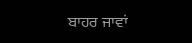ਬਾਹਰ ਜਾਵਾਂ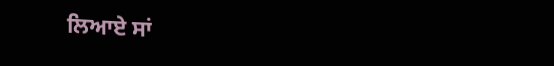ਲਿਆਏ ਸਾਂ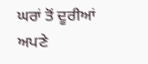ਘਰਾਂ ਤੋਂ ਦੂਰੀਆਂ ਅਪਣੇ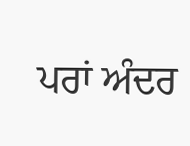ਪਰਾਂ ਅੰਦਰ